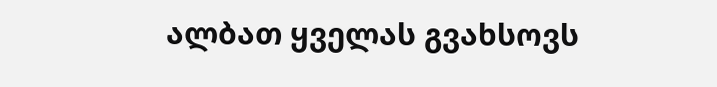ალბათ ყველას გვახსოვს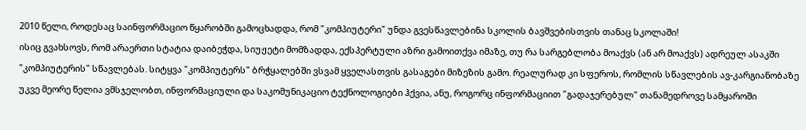2010 წელი, როდესაც საინფორმაციო წყარობში გამოცხადდა, რომ "კომპიუტერი" უნდა გვესწავლებინა სკოლის ბავშვებისთვის თანაც სკოლაში!
ისიც გვახსოვს, რომ არაერთი სტატია დაიბეჭდა, სიუჟეტი მომზადდა, ექსპერტული აზრი გამოითქვა იმაზე, თუ რა სარგებლობა მოაქვს (ან არ მოაქვს) ადრეულ ასაკში "კომპიუტერის" სწავლებას. სიტყვა "კომპიუტერს" ბრჭყალებში ვსვამ ყველასთვის გასაგები მიზეზის გამო. რეალურად კი სფეროს, რომლის სწავლების ავ-კარგიანობაზე უკვე მეორე წელია ვმსჯელობთ, ინფორმაციული და საკომუნიკაციო ტექნოლოგიები ჰქვია, ანუ, როგორც ინფორმაციით "გადაჯერებულ" თანამედროვე სამყაროში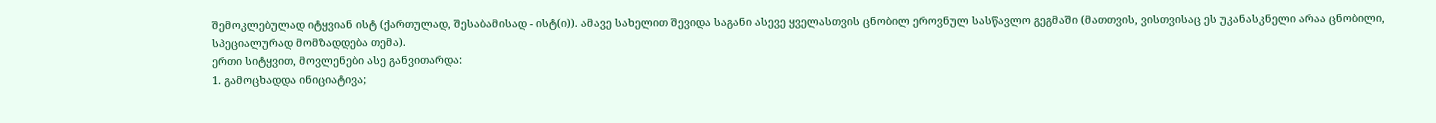შემოკლებულად იტყვიან ისტ (ქართულად, შესაბამისად - ისტ(ი)). ამავე სახელით შევიდა საგანი ასევე ყველასთვის ცნობილ ეროვნულ სასწავლო გეგმაში (მათთვის, ვისთვისაც ეს უკანასკნელი არაა ცნობილი, სპეციალურად მომზადდება თემა).
ერთი სიტყვით, მოვლენები ასე განვითარდა:
1. გამოცხადდა ინიციატივა;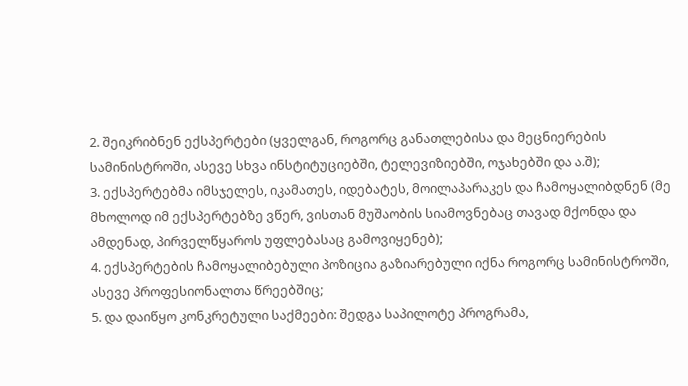2. შეიკრიბნენ ექსპერტები (ყველგან, როგორც განათლებისა და მეცნიერების სამინისტროში, ასევე სხვა ინსტიტუციებში, ტელევიზიებში, ოჯახებში და ა.შ);
3. ექსპერტებმა იმსჯელეს, იკამათეს, იდებატეს, მოილაპარაკეს და ჩამოყალიბდნენ (მე მხოლოდ იმ ექსპერტებზე ვწერ, ვისთან მუშაობის სიამოვნებაც თავად მქონდა და ამდენად, პირველწყაროს უფლებასაც გამოვიყენებ);
4. ექსპერტების ჩამოყალიბებული პოზიცია გაზიარებული იქნა როგორც სამინისტროში, ასევე პროფესიონალთა წრეებშიც;
5. და დაიწყო კონკრეტული საქმეები: შედგა საპილოტე პროგრამა,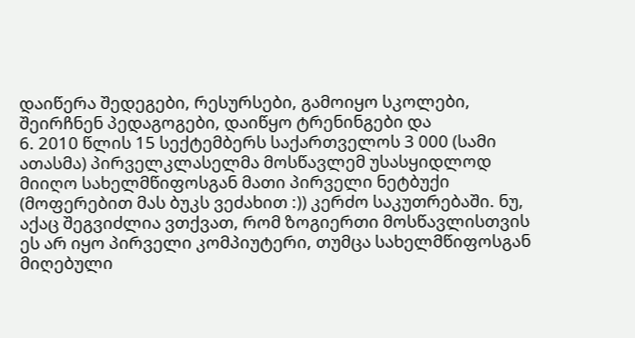დაიწერა შედეგები, რესურსები, გამოიყო სკოლები, შეირჩნენ პედაგოგები, დაიწყო ტრენინგები და
6. 2010 წლის 15 სექტემბერს საქართველოს 3 000 (სამი ათასმა) პირველკლასელმა მოსწავლემ უსასყიდლოდ მიიღო სახელმწიფოსგან მათი პირველი ნეტბუქი (მოფერებით მას ბუკს ვეძახით :)) კერძო საკუთრებაში. ნუ, აქაც შეგვიძლია ვთქვათ, რომ ზოგიერთი მოსწავლისთვის ეს არ იყო პირველი კომპიუტერი, თუმცა სახელმწიფოსგან მიღებული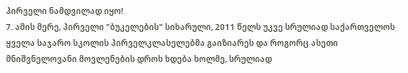პირველი ნამდვილად იყო!
7. ამის მერე, პირველი "ბუკელების" სიხარული, 2011 წელს უკვე სრულიად საქართველოს ყველა საჯარო სკოლის პირველკლასელებმა გაიზიარეს და როგორც ასეთი მნიშვნელოვანი მოვლენების დროს ხდება ხოლმე, სრულიად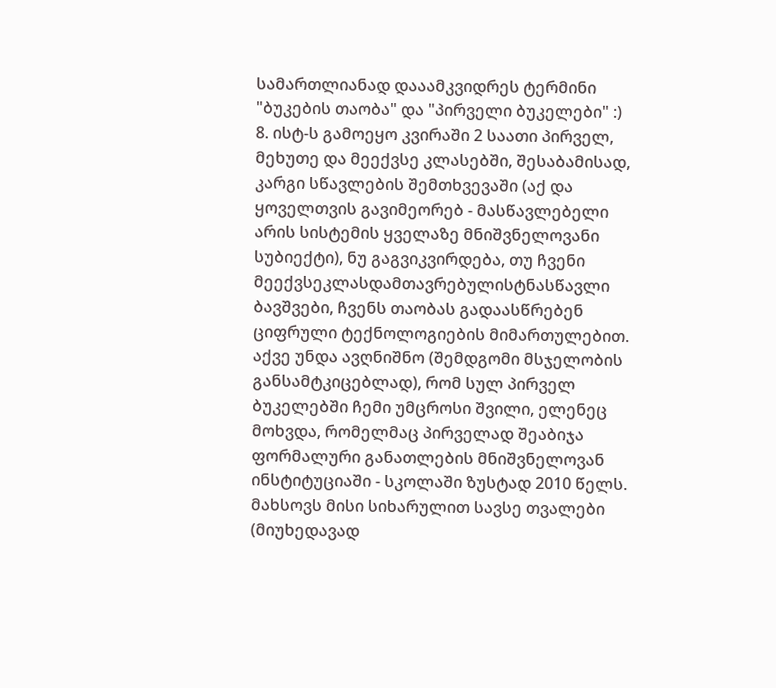სამართლიანად დააამკვიდრეს ტერმინი "ბუკების თაობა" და "პირველი ბუკელები" :)
8. ისტ-ს გამოეყო კვირაში 2 საათი პირველ, მეხუთე და მეექვსე კლასებში, შესაბამისად, კარგი სწავლების შემთხვევაში (აქ და ყოველთვის გავიმეორებ - მასწავლებელი არის სისტემის ყველაზე მნიშვნელოვანი სუბიექტი), ნუ გაგვიკვირდება, თუ ჩვენი მეექვსეკლასდამთავრებულისტნასწავლი ბავშვები, ჩვენს თაობას გადაასწრებენ ციფრული ტექნოლოგიების მიმართულებით.
აქვე უნდა ავღნიშნო (შემდგომი მსჯელობის განსამტკიცებლად), რომ სულ პირველ ბუკელებში ჩემი უმცროსი შვილი, ელენეც მოხვდა, რომელმაც პირველად შეაბიჯა ფორმალური განათლების მნიშვნელოვან ინსტიტუციაში - სკოლაში ზუსტად 2010 წელს. მახსოვს მისი სიხარულით სავსე თვალები (მიუხედავად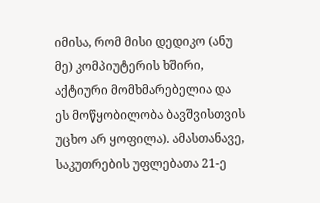იმისა, რომ მისი დედიკო (ანუ მე) კომპიუტერის ხშირი, აქტიური მომხმარებელია და ეს მოწყობილობა ბავშვისთვის უცხო არ ყოფილა). ამასთანავე, საკუთრების უფლებათა 21-ე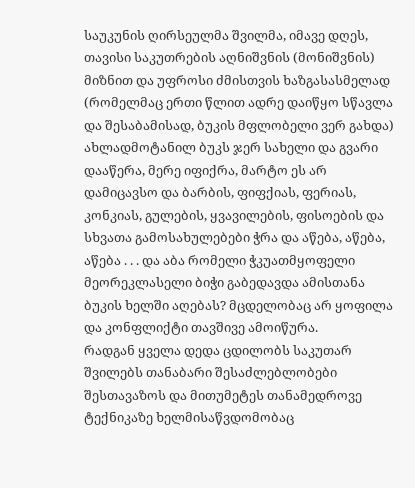საუკუნის ღირსეულმა შვილმა, იმავე დღეს, თავისი საკუთრების აღნიშვნის (მონიშვნის) მიზნით და უფროსი ძმისთვის ხაზგასასმელად (რომელმაც ერთი წლით ადრე დაიწყო სწავლა და შესაბამისად, ბუკის მფლობელი ვერ გახდა) ახლადმოტანილ ბუკს ჯერ სახელი და გვარი დააწერა, მერე იფიქრა, მარტო ეს არ დამიცავსო და ბარბის, ფიფქიას, ფერიას, კონკიას, გულების, ყვავილების, ფისოების და სხვათა გამოსახულებები ჭრა და აწება, აწება, აწება . . . და აბა რომელი ჭკუათმყოფელი მეორეკლასელი ბიჭი გაბედავდა ამისთანა ბუკის ხელში აღებას? მცდელობაც არ ყოფილა და კონფლიქტი თავშივე ამოიწურა.
რადგან ყველა დედა ცდილობს საკუთარ შვილებს თანაბარი შესაძლებლობები შესთავაზოს და მითუმეტეს თანამედროვე ტექნიკაზე ხელმისაწვდომობაც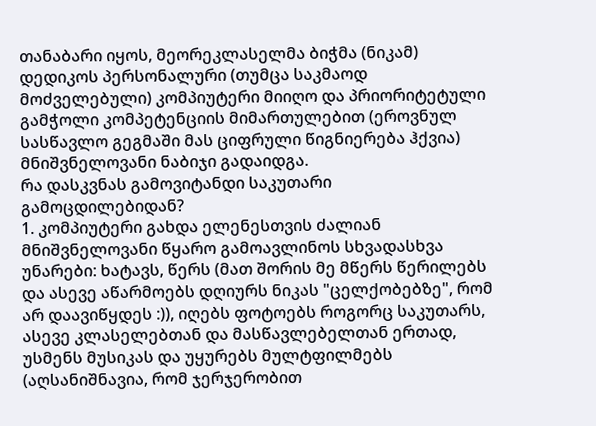თანაბარი იყოს, მეორეკლასელმა ბიჭმა (ნიკამ) დედიკოს პერსონალური (თუმცა საკმაოდ მოძველებული) კომპიუტერი მიიღო და პრიორიტეტული გამჭოლი კომპეტენციის მიმართულებით (ეროვნულ სასწავლო გეგმაში მას ციფრული წიგნიერება ჰქვია) მნიშვნელოვანი ნაბიჯი გადაიდგა.
რა დასკვნას გამოვიტანდი საკუთარი გამოცდილებიდან?
1. კომპიუტერი გახდა ელენესთვის ძალიან მნიშვნელოვანი წყარო გამოავლინოს სხვადასხვა უნარები: ხატავს, წერს (მათ შორის მე მწერს წერილებს და ასევე აწარმოებს დღიურს ნიკას "ცელქობებზე", რომ არ დაავიწყდეს :)), იღებს ფოტოებს როგორც საკუთარს, ასევე კლასელებთან და მასწავლებელთან ერთად, უსმენს მუსიკას და უყურებს მულტფილმებს (აღსანიშნავია, რომ ჯერჯერობით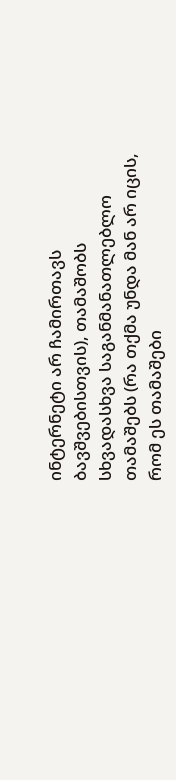ინტერნეტი არ ჩამირთავს ბავშვებისთვის), თამაშობს სხვადასხვა საგანმანათლებლო თამაშებს (რა თქმა უნდა მან არ იცის, რომ ეს თამაშები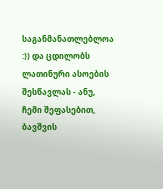საგანმანათლებლოა :)) და ცდილობს ლათინური ასოების შესწავლას - ანუ, ჩემი შეფასებით, ბავშვის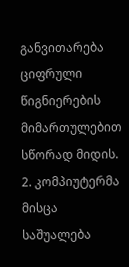განვითარება ციფრული წიგნიერების მიმართულებით სწორად მიდის.
2. კომპიუტერმა მისცა საშუალება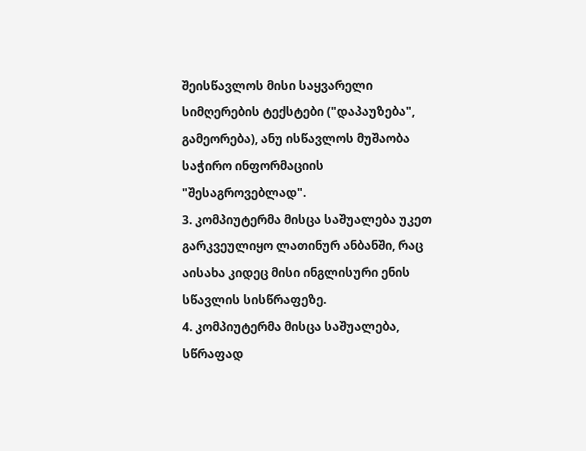შეისწავლოს მისი საყვარელი სიმღერების ტექსტები ("დაპაუზება", გამეორება), ანუ ისწავლოს მუშაობა საჭირო ინფორმაციის "შესაგროვებლად".
3. კომპიუტერმა მისცა საშუალება უკეთ გარკვეულიყო ლათინურ ანბანში, რაც აისახა კიდეც მისი ინგლისური ენის სწავლის სისწრაფეზე.
4. კომპიუტერმა მისცა საშუალება, სწრაფად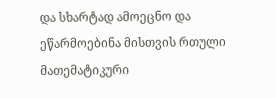და სხარტად ამოეცნო და ეწარმოებინა მისთვის რთული მათემატიკური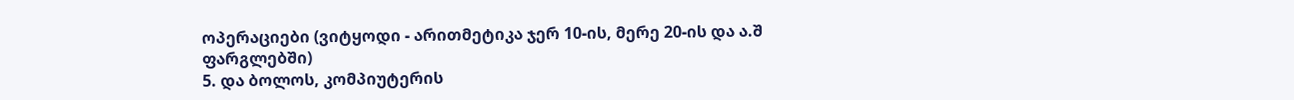ოპერაციები (ვიტყოდი - არითმეტიკა ჯერ 10-ის, მერე 20-ის და ა.შ ფარგლებში)
5. და ბოლოს, კომპიუტერის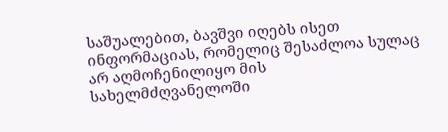საშუალებით, ბავშვი იღებს ისეთ ინფორმაციას, რომელიც შესაძლოა სულაც არ აღმოჩენილიყო მის სახელმძღვანელოში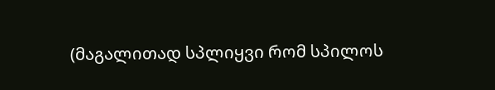(მაგალითად სპლიყვი რომ სპილოს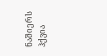ნაშიერს ჰქვია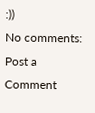:))
No comments:
Post a Comment